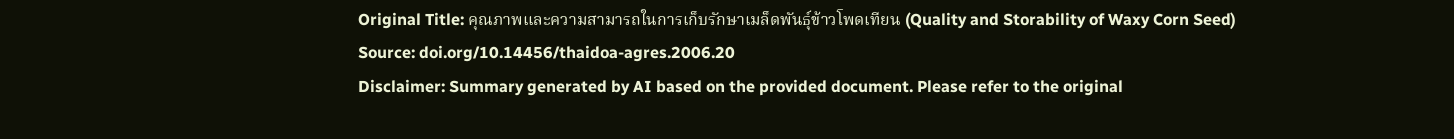Original Title: คุณภาพและความสามารถในการเก็บรักษาเมล็ดพันธุ์ข้าวโพดเทียน (Quality and Storability of Waxy Corn Seed)
Source: doi.org/10.14456/thaidoa-agres.2006.20
Disclaimer: Summary generated by AI based on the provided document. Please refer to the original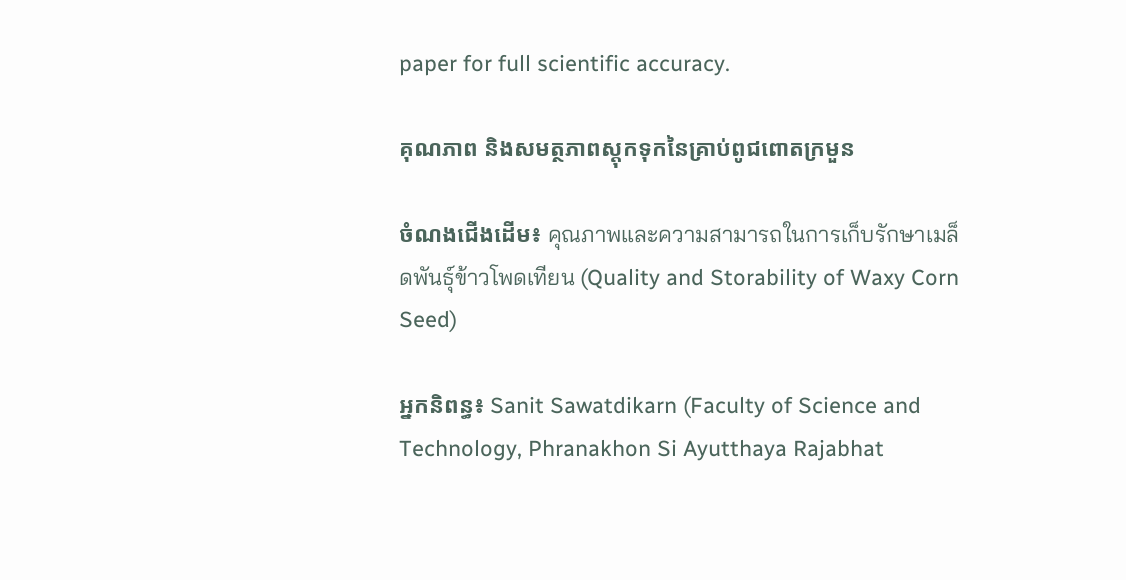paper for full scientific accuracy.

គុណភាព និងសមត្ថភាពស្តុកទុកនៃគ្រាប់ពូជពោតក្រមួន

ចំណងជើងដើម៖ คุณภาพและความสามารถในการเก็บรักษาเมล็ดพันธุ์ข้าวโพดเทียน (Quality and Storability of Waxy Corn Seed)

អ្នកនិពន្ធ៖ Sanit Sawatdikarn (Faculty of Science and Technology, Phranakhon Si Ayutthaya Rajabhat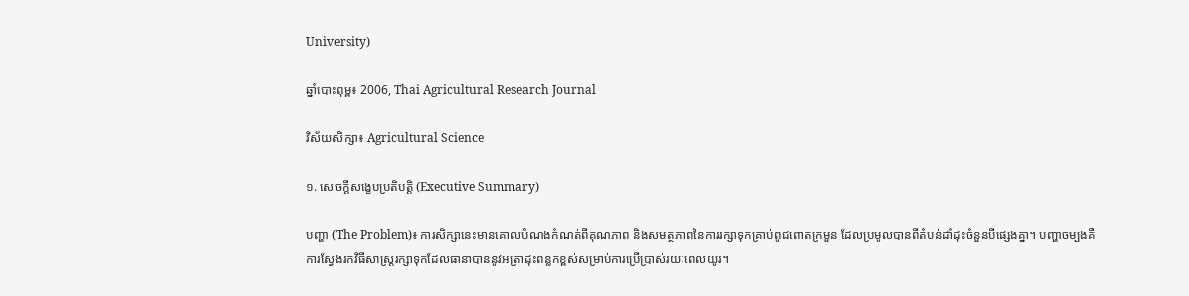University)

ឆ្នាំបោះពុម្ព៖ 2006, Thai Agricultural Research Journal

វិស័យសិក្សា៖ Agricultural Science

១. សេចក្តីសង្ខេបប្រតិបត្តិ (Executive Summary)

បញ្ហា (The Problem)៖ ការសិក្សានេះមានគោលបំណងកំណត់ពីគុណភាព និងសមត្ថភាពនៃការរក្សាទុកគ្រាប់ពូជពោតក្រមួន ដែលប្រមូលបានពីតំបន់ដាំដុះចំនួនបីផ្សេងគ្នា។ បញ្ហាចម្បងគឺការស្វែងរកវិធីសាស្រ្តរក្សាទុកដែលធានាបាននូវអត្រាដុះពន្លកខ្ពស់សម្រាប់ការប្រើប្រាស់រយៈពេលយូរ។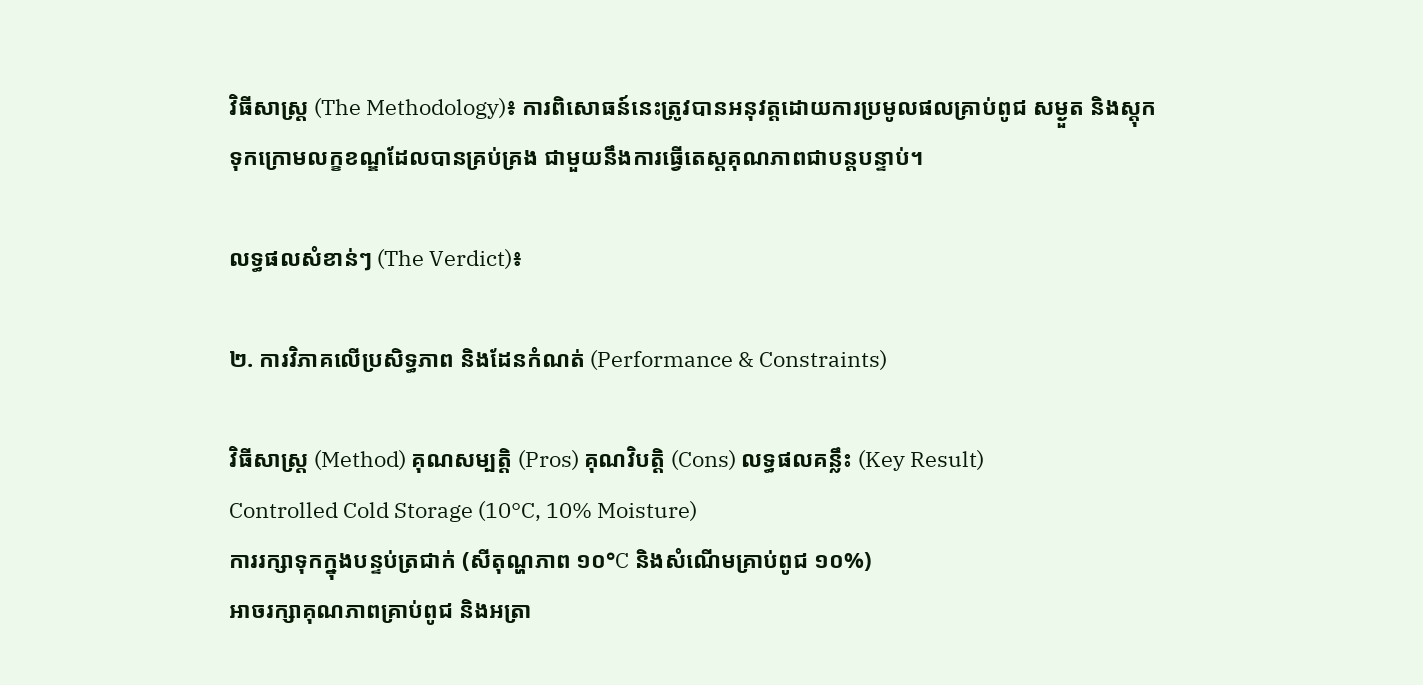វិធីសាស្ត្រ (The Methodology)៖ ការពិសោធន៍នេះត្រូវបានអនុវត្តដោយការប្រមូលផលគ្រាប់ពូជ សម្ងួត និងស្តុកទុកក្រោមលក្ខខណ្ឌដែលបានគ្រប់គ្រង ជាមួយនឹងការធ្វើតេស្តគុណភាពជាបន្តបន្ទាប់។

លទ្ធផលសំខាន់ៗ (The Verdict)៖

២. ការវិភាគលើប្រសិទ្ធភាព និងដែនកំណត់ (Performance & Constraints)

វិធីសាស្ត្រ (Method) គុណសម្បត្តិ (Pros) គុណវិបត្តិ (Cons) លទ្ធផលគន្លឹះ (Key Result)
Controlled Cold Storage (10°C, 10% Moisture)
ការរក្សាទុកក្នុងបន្ទប់ត្រជាក់ (សីតុណ្ហភាព ១០°C និងសំណើមគ្រាប់ពូជ ១០%)
អាចរក្សាគុណភាពគ្រាប់ពូជ និងអត្រា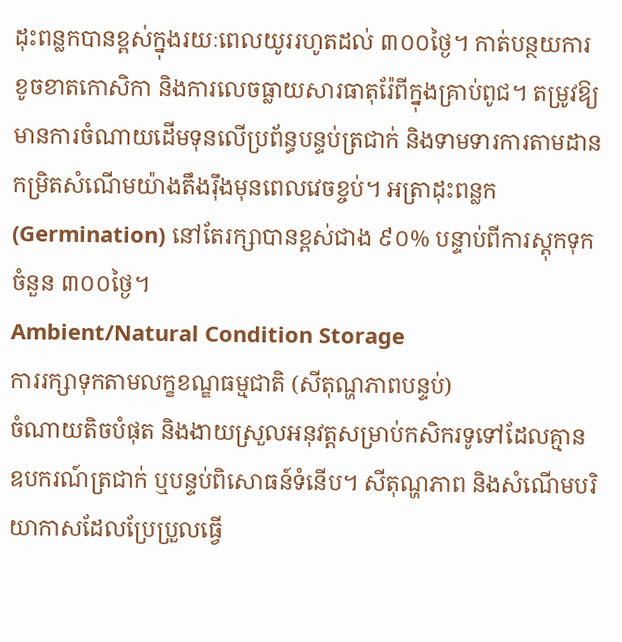ដុះពន្លកបានខ្ពស់ក្នុងរយៈពេលយូររហូតដល់ ៣០០ថ្ងៃ។ កាត់បន្ថយការខូចខាតកោសិកា និងការលេចធ្លាយសារធាតុរ៉ែពីក្នុងគ្រាប់ពូជ។ តម្រូវឱ្យមានការចំណាយដើមទុនលើប្រព័ន្ធបន្ទប់ត្រជាក់ និងទាមទារការតាមដានកម្រិតសំណើមយ៉ាងតឹងរ៉ឹងមុនពេលវេចខ្ចប់។ អត្រាដុះពន្លក (Germination) នៅតែរក្សាបានខ្ពស់ជាង ៩០% បន្ទាប់ពីការស្តុកទុកចំនួន ៣០០ថ្ងៃ។
Ambient/Natural Condition Storage
ការរក្សាទុកតាមលក្ខខណ្ឌធម្មជាតិ (សីតុណ្ហភាពបន្ទប់)
ចំណាយតិចបំផុត និងងាយស្រួលអនុវត្តសម្រាប់កសិករទូទៅដែលគ្មានឧបករណ៍ត្រជាក់ ឬបន្ទប់ពិសោធន៍ទំនើប។ សីតុណ្ហភាព និងសំណើមបរិយាកាសដែលប្រែប្រួលធ្វើ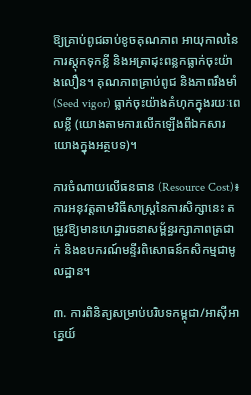ឱ្យគ្រាប់ពូជឆាប់ខូចគុណភាព អាយុកាលនៃការស្តុកទុកខ្លី និងអត្រាដុះពន្លកធ្លាក់ចុះយ៉ាងលឿន។ គុណភាពគ្រាប់ពូជ និងភាពរឹងមាំ (Seed vigor) ធ្លាក់ចុះយ៉ាងគំហុកក្នុងរយៈពេលខ្លី (យោងតាមការលើកឡើងពីឯកសារយោងក្នុងអត្ថបទ)។

ការចំណាយលើធនធាន (Resource Cost)៖ ការអនុវត្តតាមវិធីសាស្ត្រនៃការសិក្សានេះ តម្រូវឱ្យមានហេដ្ឋារចនាសម្ព័ន្ធរក្សាភាពត្រជាក់ និងឧបករណ៍មន្ទីរពិសោធន៍កសិកម្មជាមូលដ្ឋាន។

៣. ការពិនិត្យសម្រាប់បរិបទកម្ពុជា/អាស៊ីអាគ្នេយ៍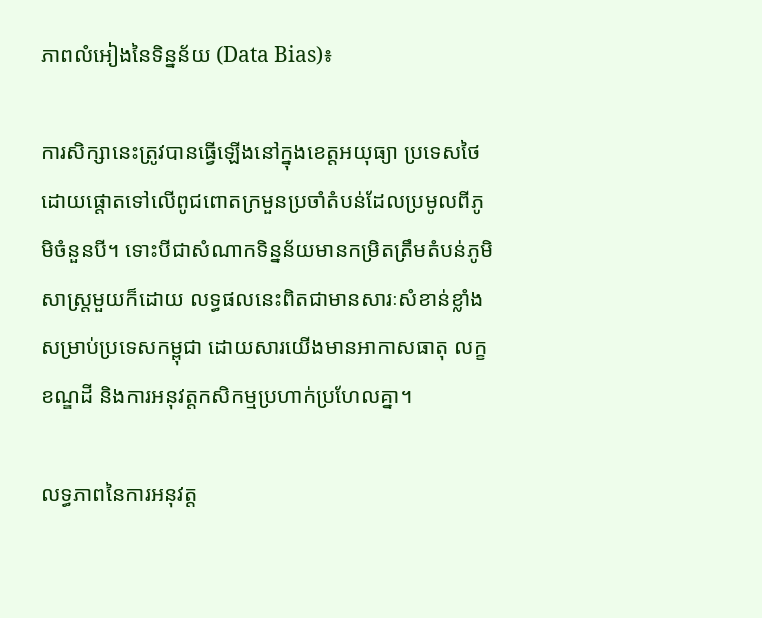ភាពលំអៀងនៃទិន្នន័យ (Data Bias)៖

ការសិក្សានេះត្រូវបានធ្វើឡើងនៅក្នុងខេត្តអយុធ្យា ប្រទេសថៃ ដោយផ្តោតទៅលើពូជពោតក្រមួនប្រចាំតំបន់ដែលប្រមូលពីភូមិចំនួនបី។ ទោះបីជាសំណាកទិន្នន័យមានកម្រិតត្រឹមតំបន់ភូមិសាស្ត្រមួយក៏ដោយ លទ្ធផលនេះពិតជាមានសារៈសំខាន់ខ្លាំងសម្រាប់ប្រទេសកម្ពុជា ដោយសារយើងមានអាកាសធាតុ លក្ខខណ្ឌដី និងការអនុវត្តកសិកម្មប្រហាក់ប្រហែលគ្នា។

លទ្ធភាពនៃការអនុវត្ត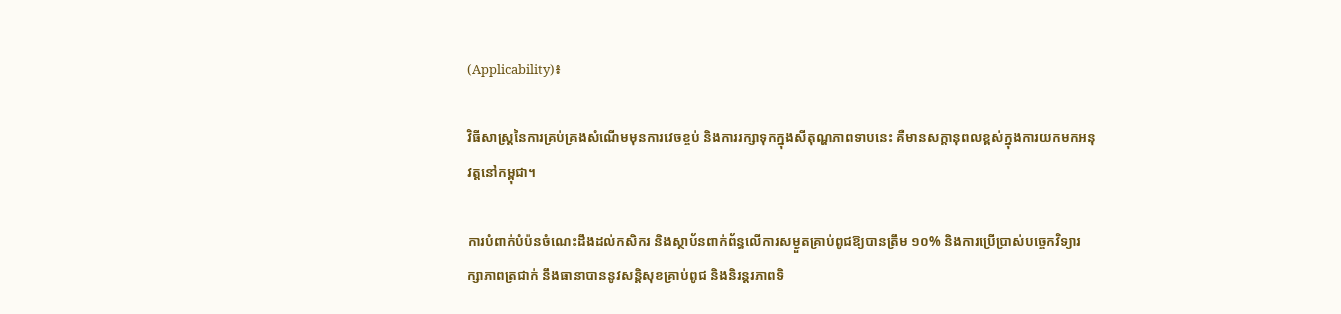(Applicability)៖

វិធីសាស្ត្រនៃការគ្រប់គ្រងសំណើមមុនការវេចខ្ចប់ និងការរក្សាទុកក្នុងសីតុណ្ហភាពទាបនេះ គឺមានសក្តានុពលខ្ពស់ក្នុងការយកមកអនុវត្តនៅកម្ពុជា។

ការបំពាក់បំប៉នចំណេះដឹងដល់កសិករ និងស្ថាប័នពាក់ព័ន្ធលើការសម្ងួតគ្រាប់ពូជឱ្យបានត្រឹម ១០% និងការប្រើប្រាស់បច្ចេកវិទ្យារក្សាភាពត្រជាក់ នឹងធានាបាននូវសន្តិសុខគ្រាប់ពូជ និងនិរន្តរភាពទិ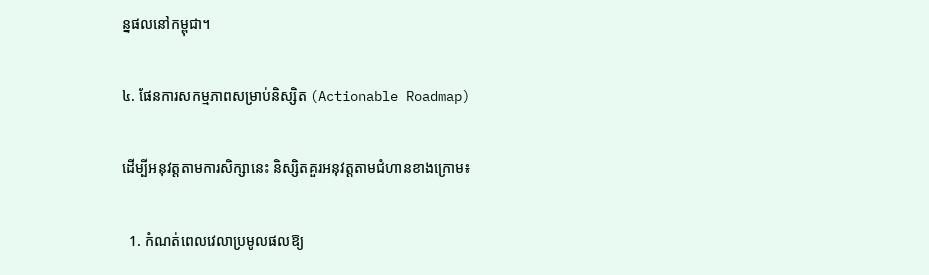ន្នផលនៅកម្ពុជា។

៤. ផែនការសកម្មភាពសម្រាប់និស្សិត (Actionable Roadmap)

ដើម្បីអនុវត្តតាមការសិក្សានេះ និស្សិតគួរអនុវត្តតាមជំហានខាងក្រោម៖

  1. កំណត់ពេលវេលាប្រមូលផលឱ្យ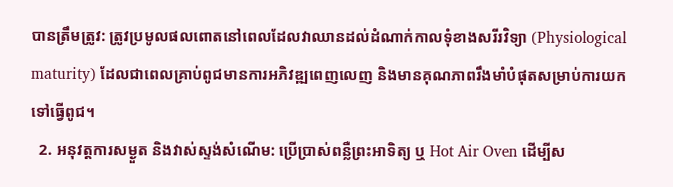បានត្រឹមត្រូវ: ត្រូវប្រមូលផលពោតនៅពេលដែលវាឈានដល់ដំណាក់កាលទុំខាងសរីរវិទ្យា (Physiological maturity) ដែលជាពេលគ្រាប់ពូជមានការអភិវឌ្ឍពេញលេញ និងមានគុណភាពរឹងមាំបំផុតសម្រាប់ការយកទៅធ្វើពូជ។
  2. អនុវត្តការសម្ងួត និងវាស់ស្ទង់សំណើម: ប្រើប្រាស់ពន្លឺព្រះអាទិត្យ ឬ Hot Air Oven ដើម្បីស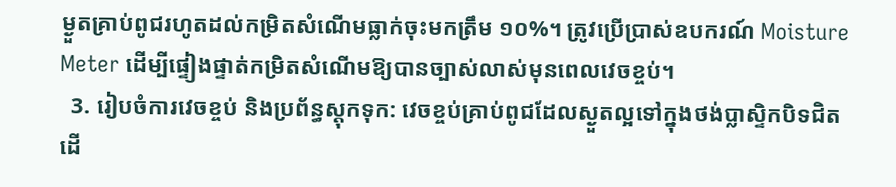ម្ងួតគ្រាប់ពូជរហូតដល់កម្រិតសំណើមធ្លាក់ចុះមកត្រឹម ១០%។ ត្រូវប្រើប្រាស់ឧបករណ៍ Moisture Meter ដើម្បីផ្ទៀងផ្ទាត់កម្រិតសំណើមឱ្យបានច្បាស់លាស់មុនពេលវេចខ្ចប់។
  3. រៀបចំការវេចខ្ចប់ និងប្រព័ន្ធស្តុកទុក: វេចខ្ចប់គ្រាប់ពូជដែលស្ងួតល្អទៅក្នុងថង់ប្លាស្ទិកបិទជិត ដើ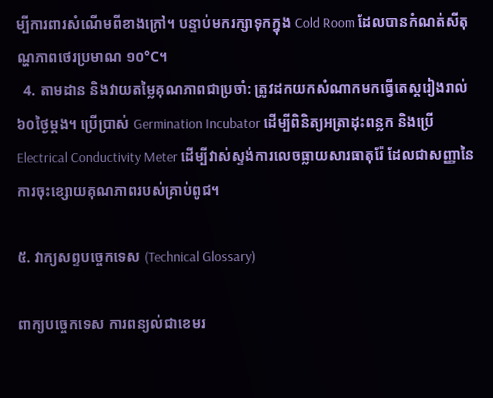ម្បីការពារសំណើមពីខាងក្រៅ។ បន្ទាប់មករក្សាទុកក្នុង Cold Room ដែលបានកំណត់សីតុណ្ហភាពថេរប្រមាណ ១០°C។
  4. តាមដាន និងវាយតម្លៃគុណភាពជាប្រចាំ: ត្រូវដកយកសំណាកមកធ្វើតេស្តរៀងរាល់ ៦០ថ្ងៃម្តង។ ប្រើប្រាស់ Germination Incubator ដើម្បីពិនិត្យអត្រាដុះពន្លក និងប្រើ Electrical Conductivity Meter ដើម្បីវាស់ស្ទង់ការលេចធ្លាយសារធាតុរ៉ែ ដែលជាសញ្ញានៃការចុះខ្សោយគុណភាពរបស់គ្រាប់ពូជ។

៥. វាក្យសព្ទបច្ចេកទេស (Technical Glossary)

ពាក្យបច្ចេកទេស ការពន្យល់ជាខេមរ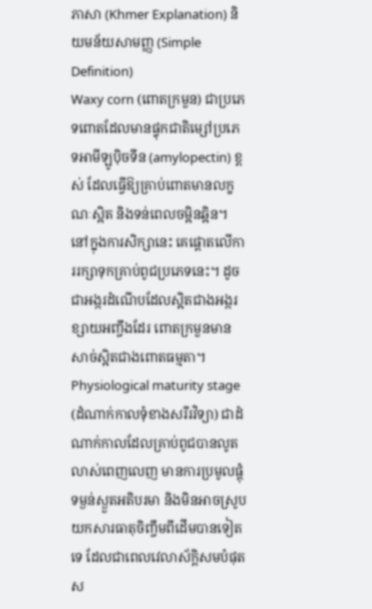ភាសា (Khmer Explanation) និយមន័យសាមញ្ញ (Simple Definition)
Waxy corn (ពោតក្រមួន) ជាប្រភេទពោតដែលមានផ្ទុកជាតិម្សៅប្រភេទអាមីឡូប៉ិចទីន (amylopectin) ខ្ពស់ ដែលធ្វើឱ្យគ្រាប់ពោតមានលក្ខណៈស្អិត និងទន់ពេលចម្អិនឆ្អិន។ នៅក្នុងការសិក្សានេះ គេផ្តោតលើការរក្សាទុកគ្រាប់ពូជប្រភេទនេះ។ ដូចជាអង្ករដំណើបដែលស្អិតជាងអង្ករខ្សាយអញ្ចឹងដែរ ពោតក្រមួនមានសាច់ស្អិតជាងពោតធម្មតា។
Physiological maturity stage (ដំណាក់កាលទុំខាងសរីរវិទ្យា) ជាដំណាក់កាលដែលគ្រាប់ពូជបានលូតលាស់ពេញលេញ មានការប្រមូលផ្តុំទម្ងន់ស្ងួតអតិបរមា និងមិនអាចស្រូបយកសារធាតុចិញ្ចឹមពីដើមបានទៀតទេ ដែលជាពេលវេលាស័ក្តិសមបំផុតស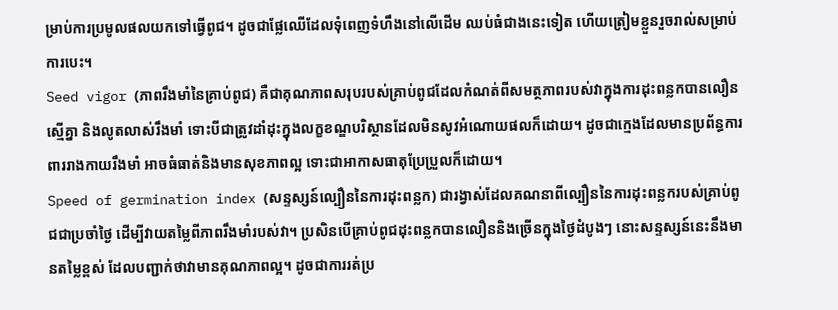ម្រាប់ការប្រមូលផលយកទៅធ្វើពូជ។ ដូចជាផ្លែឈើដែលទុំពេញទំហឹងនៅលើដើម ឈប់ធំជាងនេះទៀត ហើយត្រៀមខ្លួនរួចរាល់សម្រាប់ការបេះ។
Seed vigor (ភាពរឹងមាំនៃគ្រាប់ពូជ) គឺជាគុណភាពសរុបរបស់គ្រាប់ពូជដែលកំណត់ពីសមត្ថភាពរបស់វាក្នុងការដុះពន្លកបានលឿន ស្មើគ្នា និងលូតលាស់រឹងមាំ ទោះបីជាត្រូវដាំដុះក្នុងលក្ខខណ្ឌបរិស្ថានដែលមិនសូវអំណោយផលក៏ដោយ។ ដូចជាក្មេងដែលមានប្រព័ន្ធការពាររាងកាយរឹងមាំ អាចធំធាត់និងមានសុខភាពល្អ ទោះជាអាកាសធាតុប្រែប្រួលក៏ដោយ។
Speed of germination index (សន្ទស្សន៍ល្បឿននៃការដុះពន្លក) ជារង្វាស់ដែលគណនាពីល្បឿននៃការដុះពន្លករបស់គ្រាប់ពូជជាប្រចាំថ្ងៃ ដើម្បីវាយតម្លៃពីភាពរឹងមាំរបស់វា។ ប្រសិនបើគ្រាប់ពូជដុះពន្លកបានលឿននិងច្រើនក្នុងថ្ងៃដំបូងៗ នោះសន្ទស្សន៍នេះនឹងមានតម្លៃខ្ពស់ ដែលបញ្ជាក់ថាវាមានគុណភាពល្អ។ ដូចជាការរត់ប្រ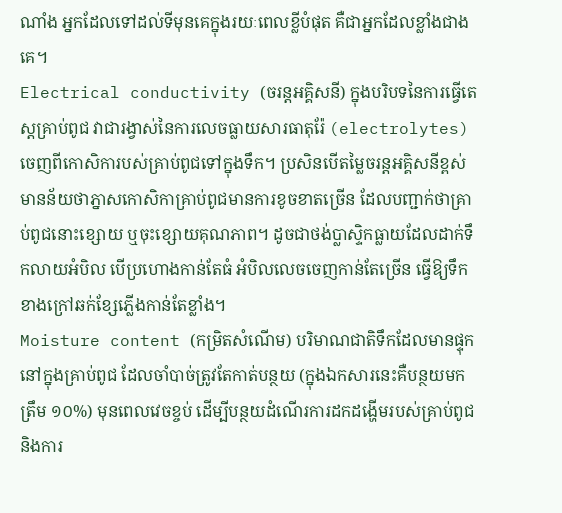ណាំង អ្នកដែលទៅដល់ទីមុនគេក្នុងរយៈពេលខ្លីបំផុត គឺជាអ្នកដែលខ្លាំងជាងគេ។
Electrical conductivity (ចរន្តអគ្គិសនី) ក្នុងបរិបទនៃការធ្វើតេស្តគ្រាប់ពូជ វាជារង្វាស់នៃការលេចធ្លាយសារធាតុរ៉ែ (electrolytes) ចេញពីកោសិការបស់គ្រាប់ពូជទៅក្នុងទឹក។ ប្រសិនបើតម្លៃចរន្តអគ្គិសនីខ្ពស់ មានន័យថាភ្នាសកោសិកាគ្រាប់ពូជមានការខូចខាតច្រើន ដែលបញ្ជាក់ថាគ្រាប់ពូជនោះខ្សោយ ឬចុះខ្សោយគុណភាព។ ដូចជាថង់ប្លាស្ទិកធ្លាយដែលដាក់ទឹកលាយអំបិល បើប្រហោងកាន់តែធំ អំបិលលេចចេញកាន់តែច្រើន ធ្វើឱ្យទឹកខាងក្រៅឆក់ខ្សែភ្លើងកាន់តែខ្លាំង។
Moisture content (កម្រិតសំណើម) បរិមាណជាតិទឹកដែលមានផ្ទុកនៅក្នុងគ្រាប់ពូជ ដែលចាំបាច់ត្រូវតែកាត់បន្ថយ (ក្នុងឯកសារនេះគឺបន្ថយមកត្រឹម ១០%) មុនពេលវេចខ្ចប់ ដើម្បីបន្ថយដំណើរការដកដង្ហើមរបស់គ្រាប់ពូជ និងការ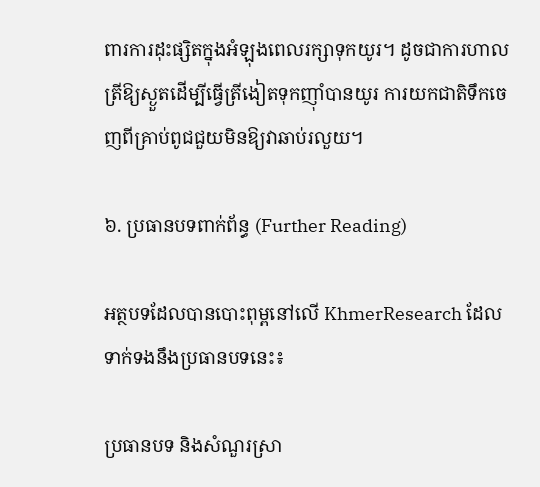ពារការដុះផ្សិតក្នុងអំឡុងពេលរក្សាទុកយូរ។ ដូចជាការហាលត្រីឱ្យស្ងួតដើម្បីធ្វើត្រីងៀតទុកញ៉ាំបានយូរ ការយកជាតិទឹកចេញពីគ្រាប់ពូជជួយមិនឱ្យវាឆាប់រលួយ។

៦. ប្រធានបទពាក់ព័ន្ធ (Further Reading)

អត្ថបទដែលបានបោះពុម្ពនៅលើ KhmerResearch ដែលទាក់ទងនឹងប្រធានបទនេះ៖

ប្រធានបទ និងសំណួរស្រា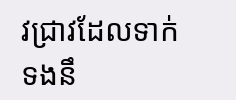វជ្រាវដែលទាក់ទងនឹ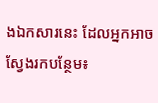ងឯកសារនេះ ដែលអ្នកអាចស្វែងរកបន្ថែម៖